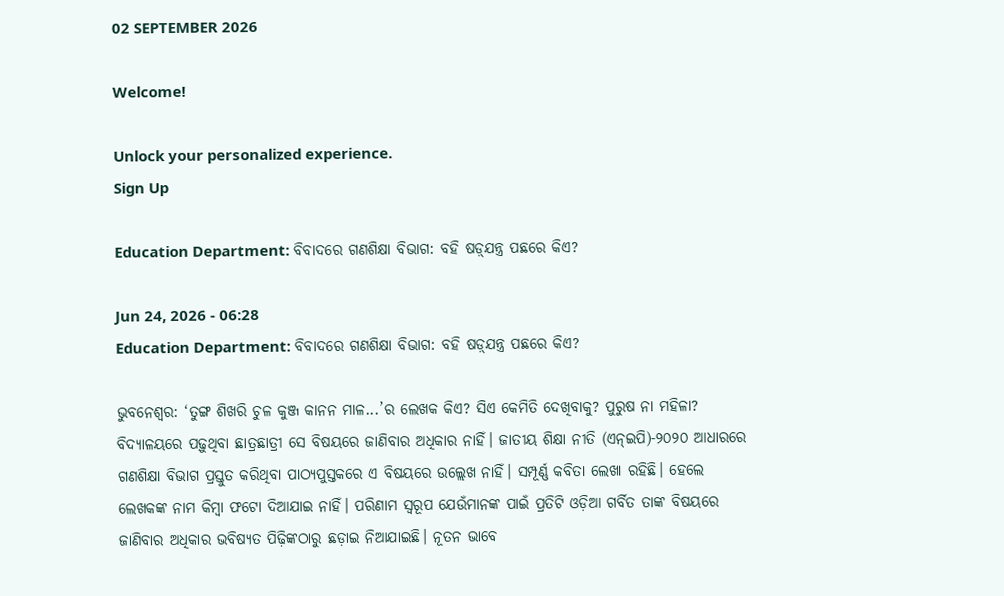02 SEPTEMBER 2026

Welcome!

Unlock your personalized experience.
Sign Up

Education Department: ବିବାଦରେ ଗଣଶିକ୍ଷା ବିଭାଗ: ବହି ଷଡ଼୍‌ଯନ୍ତ୍ର ପଛରେ କିଏ?

Jun 24, 2026 - 06:28
Education Department: ବିବାଦରେ ଗଣଶିକ୍ଷା ବିଭାଗ: ବହି ଷଡ଼୍‌ଯନ୍ତ୍ର ପଛରେ କିଏ?

ଭୁବନେଶ୍ବର: ‘ତୁଙ୍ଗ ଶିଖରି ଚୁଳ କୁଞ୍ଜ କାନନ ମାଳ...’ର ଲେଖକ କିଏ? ସିଏ କେମିତି ଦେଖିବାକୁ? ପୁରୁଷ ନା ମହିଳା? ବିଦ୍ୟାଳୟରେ ପଢ଼ୁଥିବା ଛାତ୍ରଛାତ୍ରୀ ସେ ବିଷୟରେ ଜାଣିବାର ଅଧିକାର ନାହିଁ। ଜାତୀୟ ଶିକ୍ଷା ନୀତି (ଏନ୍‌ଇପି)-୨୦୨୦ ଆଧାରରେ ଗଣଶିକ୍ଷା ବିଭାଗ ପ୍ରସ୍ତୁତ କରିଥିବା ପାଠ୍ୟପୁସ୍ତକରେ ଏ ବିଷୟରେ ଉଲ୍ଲେଖ ନାହିଁ। ସମ୍ପୂର୍ଣ୍ଣ କବିତା ଲେଖା ରହିଛି। ହେଲେ ଲେଖକଙ୍କ ନାମ କିମ୍ବା ଫଟୋ ଦିଆଯାଇ ନାହିଁ। ପରିଣାମ ସ୍ବରୂପ ଯେଉଁମାନଙ୍କ ପାଇଁ ପ୍ରତିଟି ଓଡ଼ିଆ ଗର୍ବିତ ତାଙ୍କ ବିଷୟରେ ଜାଣିବାର ଅଧିକାର ଭବିଷ୍ୟତ ପିଢ଼ିଙ୍କଠାରୁ ଛଡ଼ାଇ ନିଆଯାଇଛି। ନୂତନ ଭାବେ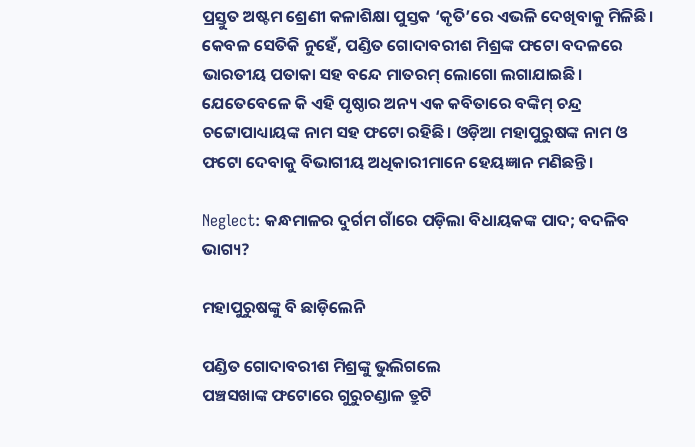ପ୍ରସ୍ତୁତ ଅଷ୍ଟମ ଶ୍ରେଣୀ କଳାଶିକ୍ଷା ପୁସ୍ତକ ‘କୃତି’ରେ ଏଭଳି ଦେଖିବାକୁ ମିଳିଛି। କେବଳ ସେତିକି ନୁହେଁ, ପଣ୍ଡିତ ଗୋଦାବରୀଶ ମିଶ୍ରଙ୍କ ଫଟୋ ବଦଳରେ ଭାରତୀୟ ପତାକା ସହ ବନ୍ଦେ ମାତରମ୍‌ ଲୋଗୋ ଲଗାଯାଇଛି। ଯେତେବେଳେ କି ଏହି ପୃଷ୍ଠାର ଅନ୍ୟ ଏକ କବିତାରେ ବଙ୍କିମ୍‌ ଚନ୍ଦ୍ର ଚଟ୍ଟୋପାଧ୍ୟାୟଙ୍କ ନାମ ସହ ଫଟୋ ରହିଛି। ଓଡ଼ିଆ ମହାପୁରୁଷଙ୍କ ନାମ ଓ ଫଟୋ ଦେବାକୁ ବିଭାଗୀୟ ଅଧିକାରୀମାନେ ହେୟଜ୍ଞାନ ମଣିଛନ୍ତି।

Neglect: କନ୍ଧମାଳର ଦୁର୍ଗମ ଗାଁରେ ପଡ଼ିଲା ବିଧାୟକଙ୍କ ପାଦ; ବଦଳିବ ଭାଗ୍ୟ?

ମହାପୁରୁଷଙ୍କୁ ବି ଛାଡ଼ିଲେନି

ପଣ୍ଡିତ ଗୋଦାବରୀଶ ମିଶ୍ରଙ୍କୁ ଭୁଲିଗଲେ
ପଞ୍ଚସଖାଙ୍କ ଫଟୋରେ ଗୁରୁଚଣ୍ଡାଳ ତ୍ରୁଟି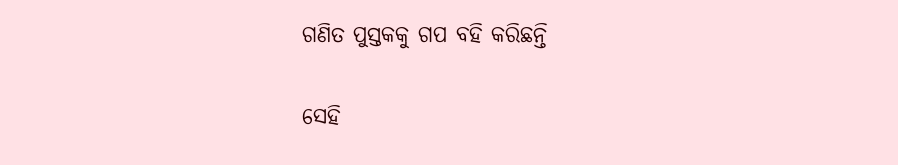ଗଣିତ ପୁସ୍ତକକୁ ଗପ ବହି କରିଛନ୍ତି

ସେହି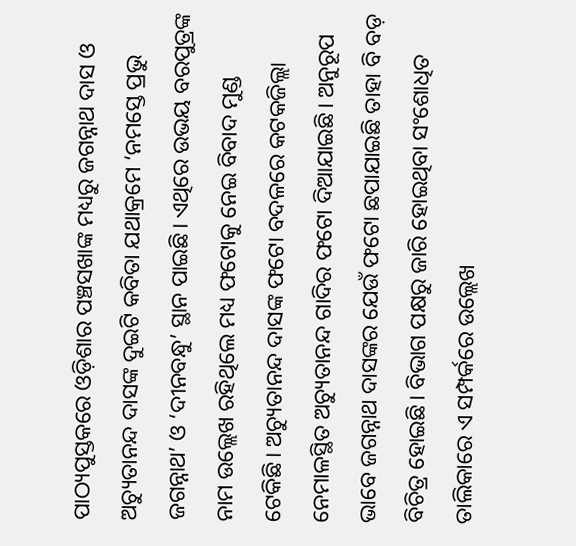ପାଠ୍ୟପୁସ୍ତକରେ ଓଡ଼ିଶାର ପଞ୍ଚସଖାଙ୍କ ମଧ୍ୟରୁ ଜଗନ୍ନାଥ ଦାସ ଓ ଅଚ୍ୟୁତାନନ୍ଦ ଦାସଙ୍କ ଦୁଇଟି କବିତା ଯଥାକ୍ରମେ ‘ନମସ୍ତେ ପ୍ରଭୁ ଜଗନ୍ନାଥ’ ଓ ‘ଦୀନବନ୍ଧୁ’ ସ୍ଥାନ ପାଇଛି। ଏଥିରେ ଉଭୟ ବରପୁତ୍ରଙ୍କ ନାମ ଉଲ୍ଲେଖ ରହିଥିଲେ ମଧ୍ୟ ଫଟୋକୁ ନେଇ ବିବାଦ ମୁଣ୍ଡ ଟେକିଛି। ଅଚ୍ୟୁତାନନ୍ଦ ଦାସଙ୍କ ଫଟୋ ବଦଳରେ କଟକଜିଲ୍ଲା ନେମାଳସ୍ଥିତ ଅଚ୍ୟୁତାନନ୍ଦ ଗାଦିର ଫଟୋ ଦିଆଯାଇଛି। ଅନୁରୂପ ଭାବେ ଜଗନ୍ନାଥ ଦାସଙ୍କର ‌ଯେଉଁ ଫଟୋ ଛପାଯାଇଛି ତାହା ବି ବଡ଼ ବିଚିତ୍ର ‌ହୋଇଛି। ବିଭାଗ ପକ୍ଷରୁ ଜାରି ହୋଇଥିବା ସଂଶୋଧିତ ତାଲିକାରେ ଏ ସମ୍ପର୍କରେ ଉଲ୍ଲେଖ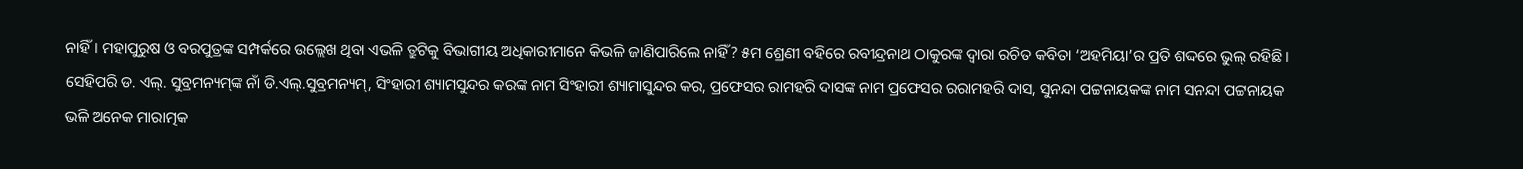ନାହିଁ। ମହାପୁରୁଷ ଓ ବରପୁତ୍ରଙ୍କ ସମ୍ପର୍କରେ ଉଲ୍ଲେଖ ଥିବା ଏଭଳି ତ୍ରୁଟିକୁ ବିଭାଗୀୟ ଅଧିକାରୀମାନେ କିଭଳି ଜାଣିପାରିଲେ ନାହିଁ? ୫ମ ଶ୍ରେଣୀ ବହିରେ ରବୀନ୍ଦ୍ରନାଥ ଠାକୁରଙ୍କ ଦ୍ୱାରା ରଚିତ କବିତା ‘ଅହମିୟା’ର ପ୍ରତି ଶଦ୍ଦରେ ଭୁଲ୍ ରହିଛି। ସେହିପରି ଡ. ଏଲ୍‌. ସୁବ୍ରମନ୍ୟମ୍‌ଙ୍କ ନାଁ ଡି.ଏଲ୍‌.ସୁବ୍ରମନ୍ୟମ୍‌, ସିଂହାରୀ ଶ୍ୟାମସୁନ୍ଦର କରଙ୍କ ନାମ ସିଂହାରୀ ଶ୍ୟାମାସୁନ୍ଦର କର, ପ୍ରଫେସର ରାମହରି ଦାସଙ୍କ ନାମ ପ୍ରଫେସର ରରାମହରି ଦାସ, ସୁନନ୍ଦା ପଟ୍ଟନାୟକଙ୍କ ନାମ ସନନ୍ଦା ପଟ୍ଟନାୟକ ଭଳି ଅନେକ ମାରାତ୍ମକ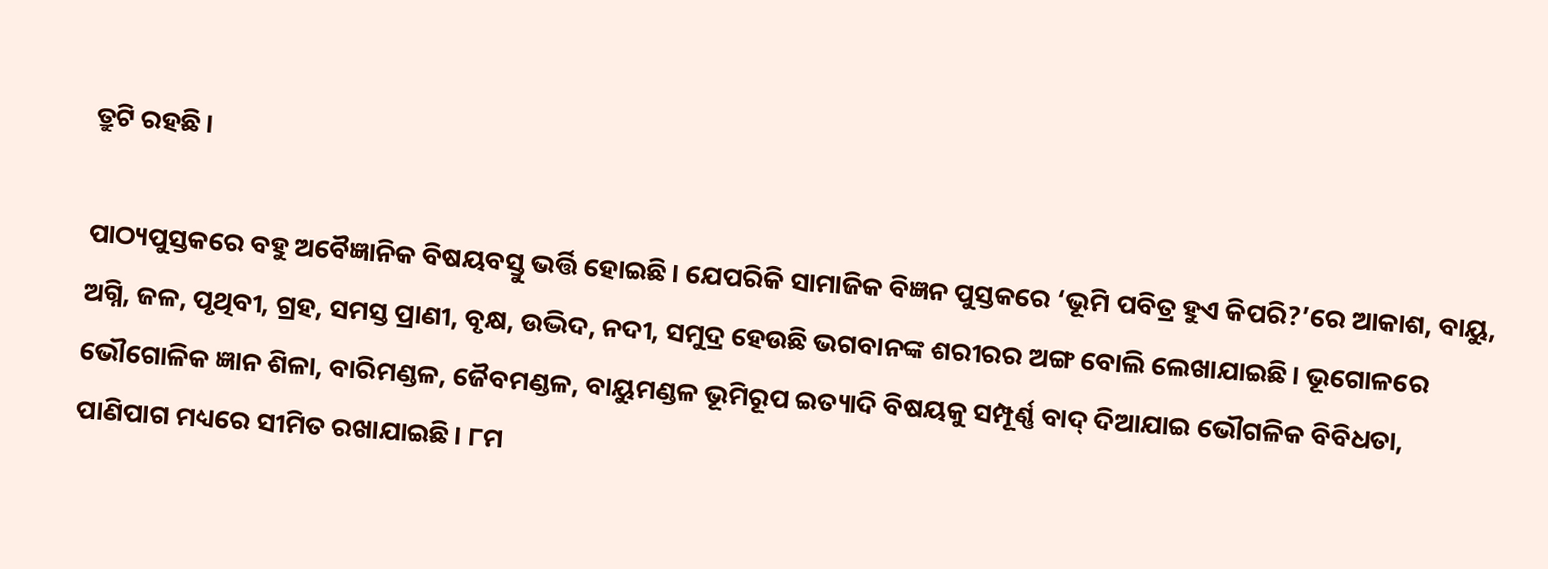ତ୍ରୁଟି ରହଛି।

ପାଠ୍ୟପୁସ୍ତକରେ ବହୁ ଅବୈଜ୍ଞାନିକ ବିଷୟବସ୍ତୁ ଭର୍ତ୍ତି ହୋଇଛି। ଯେପରିକି ସାମାଜିକ ବିଜ୍ଞନ ପୁସ୍ତକରେ ‘ଭୂମି ପବିତ୍ର ହୁଏ କିପରି?’ରେ ଆକାଶ, ବାୟୁ, ଅଗ୍ନି, ଜଳ, ପୃଥିବୀ, ଗ୍ରହ, ସମସ୍ତ ପ୍ରାଣୀ, ବୃକ୍ଷ, ଉଦ୍ଭିଦ, ନଦୀ, ସମୁଦ୍ର ହେଉଛି ଭଗବାନଙ୍କ ଶରୀରର ଅଙ୍ଗ ବୋଲି ଲେଖାଯାଇଛି। ଭୂଗୋଳରେ ଭୌଗୋଳିକ ଜ୍ଞାନ ଶିଳା, ବାରିମଣ୍ଡଳ, ଜୈବମଣ୍ଡଳ, ବାୟୁମଣ୍ଡଳ ଭୂମିରୂପ ଇତ୍ୟାଦି ବିଷୟକୁ ସମ୍ପୂର୍ଣ୍ଣ ବାଦ୍‌ ଦିଆଯାଇ ଭୌଗଳିକ ବିବିଧତା, ପାଣିପାଗ ମଧ୍ୟରେ ସୀମିତ ରଖାଯାଇଛି। ୮ମ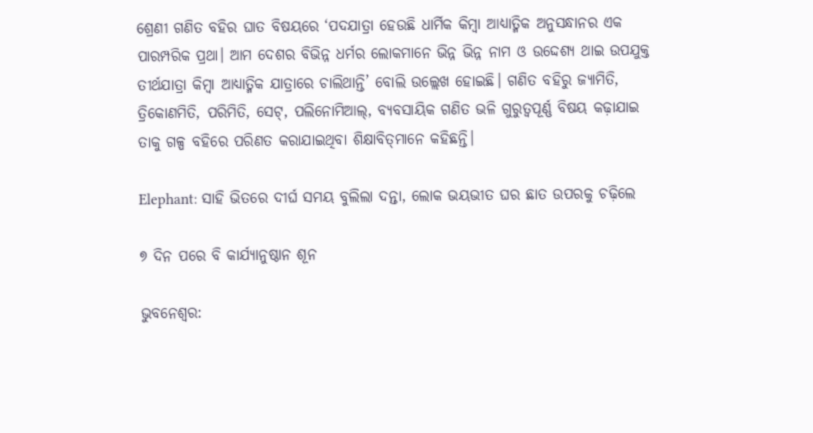ଶ୍ରେଣୀ ଗଣିତ ବହିର ଘାତ ବିଷୟରେ ‘ପଦଯାତ୍ରା ହେଉଛି ଧାର୍ମିକ କିମ୍ବା ଆଧ୍ୟାତ୍ମିକ ଅନୁସନ୍ଧାନର ଏକ ପାରମ୍ପରିକ ପ୍ରଥା। ଆମ ଦେଶର ବିଭିନ୍ନ ଧର୍ମର ଲୋକମାନେ ଭିନ୍ନ ଭିନ୍ନ ନାମ ଓ ଉଦ୍ଦେଶ୍ୟ ଥାଇ ଉପଯୁକ୍ତ ତୀର୍ଥଯାତ୍ରା କିମ୍ବା ଆଧ୍ୟାତ୍ମିକ ଯାତ୍ରାରେ ଚାଲିଥାନ୍ତି’ ବୋଲି ଉଲ୍ଲେଖ ହୋଇଛି। ଗଣିତ ବହିରୁ ଜ୍ୟାମିତି, ତ୍ରିକୋଣମିତି, ପରିମିତି, ସେଟ୍‌, ପଲିନୋମିଆଲ୍‌, ବ୍ୟବସାୟିକ ଗଣିତ ଭଳି ଗୁରୁତ୍ୱପୂର୍ଣ୍ଣ ବିଷୟ କଢ଼ାଯାଇ ତାକୁ ଗଳ୍ପ ବହିରେ ପରିଣତ କରାଯାଇଥିବା ଶିକ୍ଷାବିତ୍‌ମାନେ କହିଛନ୍ତି।

Elephant: ସାହି ଭିତରେ ଦୀର୍ଘ ସମୟ ବୁଲିଲା ଦନ୍ତା, ଲୋକ ଭୟଭୀତ ଘର ଛାତ ଉପରକୁ ଚଢ଼ିଲେ

୭ ଦିନ ପରେ ବି କାର୍ଯ୍ୟାନୁଷ୍ଠାନ ଶୂନ

ଭୁବନେଶ୍ବର: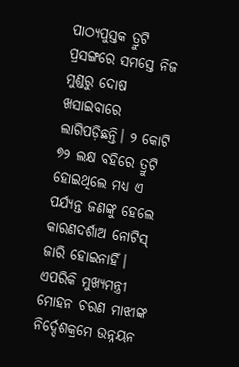ପାଠ୍ୟପୁସ୍ତକ ତ୍ରୁଟି ପ୍ରସଙ୍ଗ‌ରେ ସମସ୍ତେ ନିଜ ମୁଣ୍ଡରୁ ଦୋଷ ଖସାଇବାରେ ଲାଗିପଡ଼ିଛନ୍ତି। ୨ କୋଟି ୭୨ ଲକ୍ଷ ବହିରେ ତ୍ରୁଟି ହୋଇଥିଲେ ମଧ୍ୟ ଏ ପର୍ଯ୍ୟନ୍ତ ଜଣଙ୍କୁ ହେଲେ କାରଣଦର୍ଶାଅ ନୋଟିସ୍‌ ଜାରି ହୋଇନାହିଁ। ଏପରିକି ମୁଖ୍ୟମନ୍ତ୍ରୀ ମୋହନ ଚରଣ ମାଝୀଙ୍କ ନିର୍ଦ୍ଦେଶକ୍ରମେ ଉନ୍ନୟନ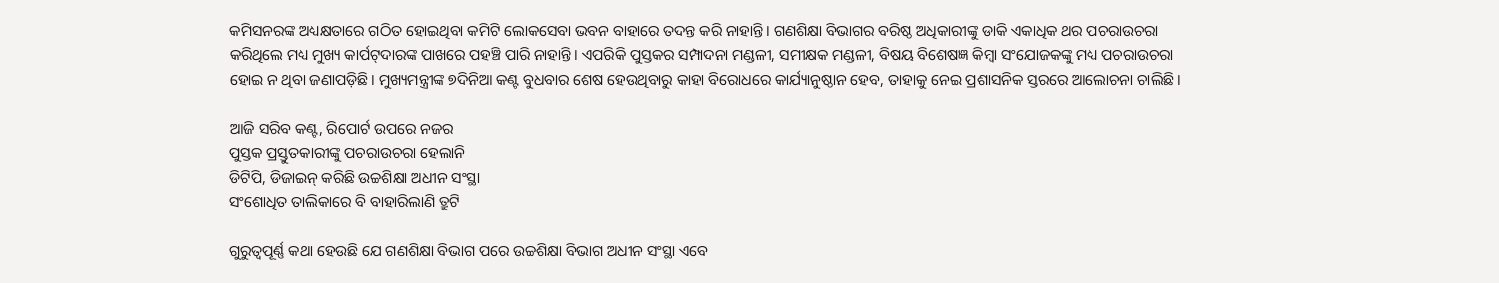କମିସନରଙ୍କ ଅଧ୍ୟକ୍ଷତାରେ ଗଠିତ ହୋଇଥିବା କମିଟି ଲୋକସେବା ଭବନ ବାହାରେ ତଦନ୍ତ କରି ନାହାନ୍ତି। ଗଣଶିକ୍ଷା ବିଭାଗର ବରିଷ୍ଠ ଅଧିକାରୀଙ୍କୁ ଡାକି ଏକାଧିକ ଥର ପଚରାଉଚରା କରିଥିଲେ ମଧ୍ୟ ମୁଖ୍ୟ କାର୍ପଟ୍‌ଦାରଙ୍କ ପାଖରେ ପହଞ୍ଚି ପାରି ନାହାନ୍ତି। ଏପରିକି ପୁସ୍ତକର ସମ୍ପାଦନା ମଣ୍ଡଳୀ, ସମୀକ୍ଷକ ମଣ୍ଡଳୀ, ବିଷୟ ବିଶେଷଜ୍ଞ କିମ୍ବା ସଂଯୋଜକଙ୍କୁ ମଧ୍ୟ ପଚରାଉଚରା  ହୋଇ ନ ଥିବା ଜଣାପଡ଼ିଛି। ମୁଖ୍ୟମନ୍ତ୍ରୀଙ୍କ ୭ଦିନିଆ କଣ୍ଟ ବୁଧବାର ଶେଷ ହେଉଥିବାରୁ କାହା ବିରୋଧରେ କାର୍ଯ୍ୟାନୁଷ୍ଠାନ ହେବ, ତାହାକୁ ନେଇ ପ୍ରଶାସନିକ ସ୍ତରରେ ଆଲୋଚନା ଚାଲିଛି।

ଆଜି ସରିବ କଣ୍ଟ, ରିପୋର୍ଟ ଉପରେ ନଜର
ପୁସ୍ତକ ପ୍ରସ୍ତୁତକାରୀଙ୍କୁ ପଚରାଉଚରା ହେଲାନି
ଡିଟିପି, ଡିଜାଇନ୍‌ କରିଛି ଉଚ୍ଚଶିକ୍ଷା ଅଧୀନ ସଂସ୍ଥା
ସଂଶୋଧିତ ତାଲିକାରେ ବି ବାହାରିଲାଣି ତ୍ରୁଟି

ଗୁରୁତ୍ବପୂର୍ଣ୍ଣ କଥା ହେଉଛି ଯେ ଗଣଶିକ୍ଷା ବିଭାଗ ପରେ ଉଚ୍ଚଶିକ୍ଷା ବିଭାଗ ଅଧୀନ ସଂସ୍ଥା ଏବେ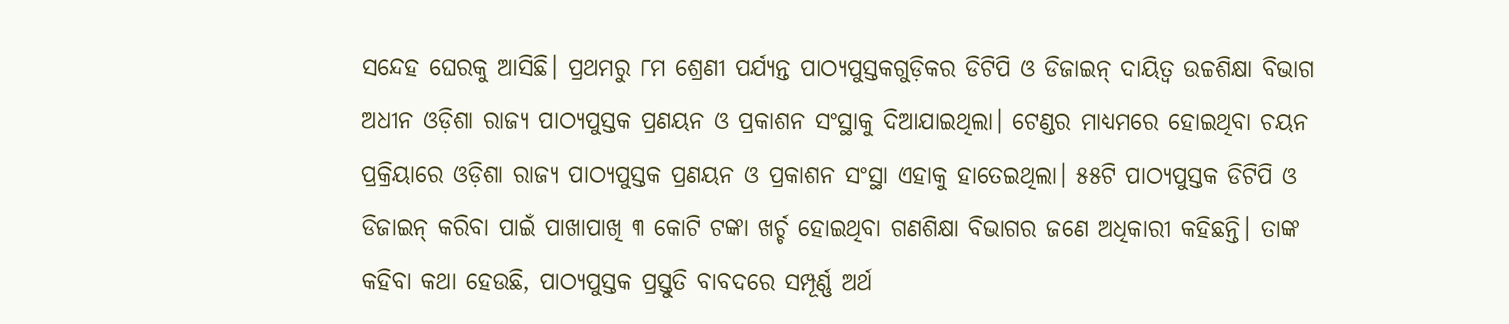ସନ୍ଦେହ ଘେରକୁ ଆସିଛି। ପ୍ରଥମରୁ ୮ମ ଶ୍ରେଣୀ ପର୍ଯ୍ୟନ୍ତ ପାଠ୍ୟପୁସ୍ତକଗୁଡ଼ିକର ଡିଟିପି ଓ ଡିଜାଇନ୍‌ ଦାୟିତ୍ବ ଉଚ୍ଚଶିକ୍ଷା ବିଭାଗ ଅଧୀନ ଓଡ଼ିଶା ରାଜ୍ୟ ପାଠ୍ୟପୁସ୍ତକ ପ୍ରଣୟନ ଓ ପ୍ରକାଶନ ସଂସ୍ଥାକୁ ଦିଆଯାଇଥିଲା। ଟେଣ୍ଡର ମାଧ୍ୟମରେ ହୋଇଥିବା ଚୟନ ପ୍ରକ୍ରିୟାରେ ଓଡ଼ିଶା ରାଜ୍ୟ ପାଠ୍ୟପୁସ୍ତକ ପ୍ରଣୟନ ଓ ପ୍ରକାଶନ ସଂସ୍ଥା ଏହାକୁ ହାତେଇଥିଲା। ୫୫ଟି ପାଠ୍ୟପୁସ୍ତକ ଡିଟିପି ଓ ଡିଜାଇନ୍‌ କରିବା ପାଇଁ ପାଖାପାଖି ୩ କୋଟି ଟଙ୍କା ଖର୍ଚ୍ଚ ହୋଇଥିବା ଗଣଶିକ୍ଷା ବିଭାଗର ଜଣେ ଅଧିକାରୀ କହିଛନ୍ତି। ତାଙ୍କ କହିବା କଥା ହେଉଛି, ପାଠ୍ୟପୁସ୍ତକ ପ୍ରସ୍ତୁତି ବାବଦରେ ସମ୍ପୂର୍ଣ୍ଣ ଅର୍ଥ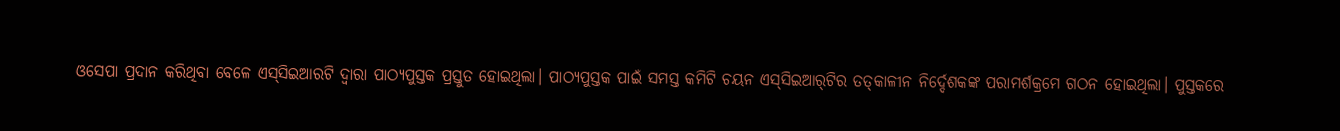ଓସେପା ପ୍ରଦାନ କରିଥିବା ବେଳେ ଏସ୍‌ସିଇଆରଟି ଦ୍ବାରା ପା‌ଠ୍ୟପୁସ୍ତକ ପ୍ରସ୍ତୁତ ହୋଇଥିଲା। ପାଠ୍ୟପୁସ୍ତକ ପାଇଁ ସମସ୍ତ କମିଟି ଚୟନ ଏସ୍‌ସିଇଆର୍‌ଟିର ତତ୍‌କାଳୀନ ନିର୍ଦ୍ଦେଶକଙ୍କ ପରାମର୍ଶକ୍ରମେ ଗଠନ ହୋଇଥିଲା। ପୁସ୍ତକରେ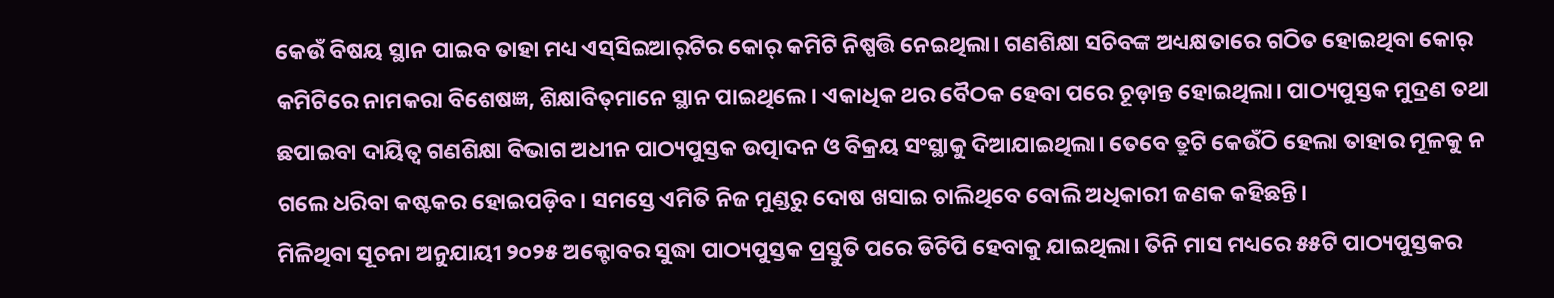କେଉଁ ବିଷୟ ସ୍ଥାନ ପାଇବ ତାହା ମଧ୍ୟ ଏସ୍‌ସିଇଆର୍‌ଟିର କୋର୍‌ କମିଟି ନିଷ୍ପତ୍ତି ନେଇଥିଲା। ଗଣଶିକ୍ଷା ସଚିବଙ୍କ ଅଧ୍ୟକ୍ଷତାରେ ଗଠିତ ହୋଇଥିବା କୋର୍‌ କମିଟିରେ ନାମକରା ବିଶେଷଜ୍ଞ, ଶିକ୍ଷାବିତ୍‌ମାନେ ସ୍ଥାନ ପାଇଥିଲେ। ଏକାଧିକ ଥର ବୈଠକ ହେବା ପରେ ଚୂଡ଼ାନ୍ତ ହୋଇଥିଲା। ପାଠ୍ୟପୁସ୍ତକ ମୁଦ୍ରଣ ତଥା ଛପାଇବା ଦାୟିତ୍ବ ଗଣଶିକ୍ଷା ବିଭାଗ ଅଧୀନ ପାଠ୍ୟପୁସ୍ତକ ଉତ୍ପାଦନ ଓ ବିକ୍ରୟ ସଂସ୍ଥା‌କୁ ଦିଆଯାଇଥିଲା। ତେବେ ତ୍ରୁଟି କେଉଁଠି ହେଲା ତାହାର ମୂଳକୁ ନ ଗଲେ ଧରିବା କଷ୍ଟକର ହୋଇପଡ଼ିବ। ସମସ୍ତେ ଏମିତି ନିଜ ମୁଣ୍ଡରୁ ଦୋଷ ଖସାଇ ଚାଲିଥିବେ ବୋଲି ଅଧିକାରୀ ଜଣକ କହିଛନ୍ତି।
ମିଳିଥିବା ସୂଚନା ଅନୁଯାୟୀ ୨୦୨୫ ଅକ୍ଟୋବର ସୁଦ୍ଧା ପାଠ୍ୟପୁସ୍ତକ ପ୍ରସ୍ତୁତି ପରେ ଡିଟିପି ହେବାକୁ ଯାଇଥିଲା। ତିନି ମାସ ମଧ୍ୟରେ ୫୫ଟି ପାଠ୍ୟପୁସ୍ତକର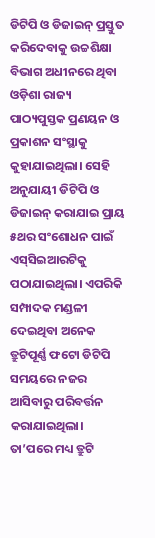ଡିଟିପି ଓ ଡିଜାଇନ୍‌ ପ୍ରସ୍ତୁତ କରିଦେବାକୁ ଉଚ୍ଚଶିକ୍ଷା ବିଭାଗ ଅଧୀନରେ ଥିବା ଓଡ଼ିଶା ରାଜ୍ୟ ପାଠ୍ୟପୁସ୍ତକ ପ୍ରଣୟନ ଓ ପ୍ରକାଶନ ସଂସ୍ଥାକୁ କୁହାଯାଇଥିଲା। ସେହି ଅନୁଯାୟୀ ଡିଟିପି ଓ ଡିଜାଇନ୍‌ କରାଯାଇ ପ୍ରାୟ ୫ଥର ସଂଶୋଧନ ପାଇଁ ଏସ୍‌ସିଇଆରଟିକୁ ପଠାଯାଇଥିଲା। ଏପରିକି ସମ୍ପାଦକ ମଣ୍ଡଳୀ ଦେଇଥିବା ଅନେକ ତ୍ରୁଟିପୂର୍ଣ୍ଣ ଫଟୋ ଡିଟିପି ସମୟରେ ନଜର ଆସିବାରୁ ପରିବର୍ତ୍ତନ କରାଯାଇଥିଲା। ତା’ପରେ ମଧ୍ୟ ତ୍ରୁଟି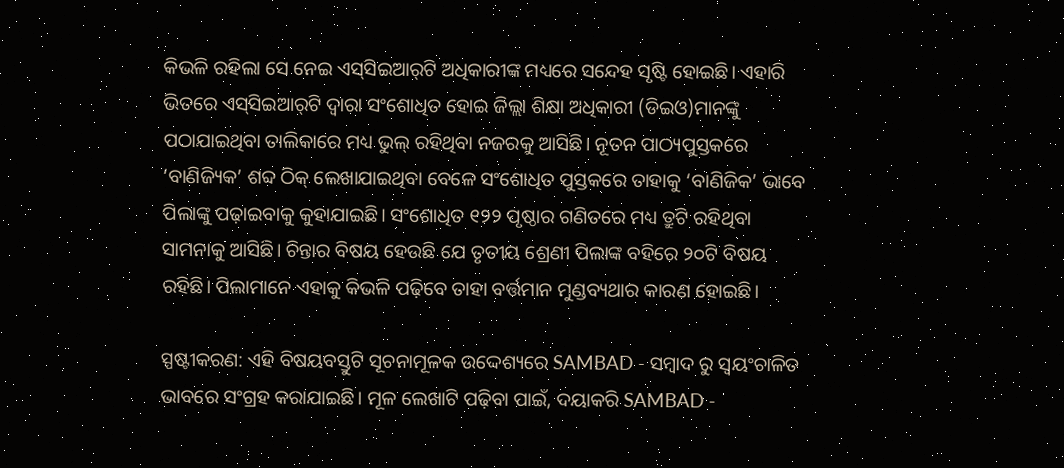କିଭଳି ରହିଲା ସେ ନେଇ ଏସ୍‌ସିଇଆର୍‌ଟି ଅଧିକାରୀଙ୍କ ମଧ୍ୟରେ ସନ୍ଦେହ ସୃଷ୍ଟି ହୋଇଛି। ଏହାରି ଭିତରେ ଏସ୍‌ସିଇଆର୍‌ଟି ଦ୍ବାରା ସଂଶୋଧିତ ହୋଇ ଜିଲ୍ଲା ଶିକ୍ଷା ଅଧିକାରୀ (ଡିଇଓ)ମାନଙ୍କୁ ପଠାଯାଇଥିବା ତାଲିକାରେ ମଧ୍ୟ ଭୁଲ୍‌ ରହିଥିବା ନଜରକୁ ଆସିଛି। ନୂତନ ପାଠ୍ୟପୁସ୍ତକରେ ‘ବାଣିଜ୍ୟିକ’ ଶବ୍ଦ ଠିକ୍‌ ଲେଖାଯାଇଥିବା ବେଳେ ସଂଶୋଧିତ ପୁସ୍ତକରେ ତାହାକୁ ‘ବାଣିଜିକ’ ଭାବେ ପିଲାଙ୍କୁ ପଢ଼ାଇବାକୁ କୁହାଯାଇଛି। ସଂଶୋଧିତ ୧୨୨ ପୃଷ୍ଠାର ଗଣିତରେ ମଧ୍ୟ ତ୍ରୁଟି ରହିଥିବା ସାମନାକୁ ଆସିଛି। ଚିନ୍ତାର ବିଷୟ ହେଉଛି ଯେ ତୃତୀୟ ଶ୍ରେଣୀ ପିଲାଙ୍କ ବହିରେ ୨୦ଟି ବିଷୟ ରହିଛି। ପିଲାମାନେ ଏହାକୁ କିଭଳି ପଢ଼ିବେ ତାହା ବର୍ତ୍ତମାନ ମୁଣ୍ଡବ୍ୟଥାର କାରଣ ହୋଇଛି।

ସ୍ପଷ୍ଟୀକରଣ: ଏହି ବିଷୟବସ୍ତୁଟି ସୂଚନାମୂଳକ ଉଦ୍ଦେଶ୍ୟରେ SAMBAD - ସମ୍ବାଦ ରୁ ସ୍ୱୟଂଚାଳିତ ଭାବରେ ସଂଗ୍ରହ କରାଯାଇଛି। ମୂଳ ଲେଖାଟି ପଢ଼ିବା ପାଇଁ, ଦୟାକରି SAMBAD -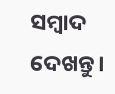ସମ୍ବାଦ ଦେଖନ୍ତୁ।